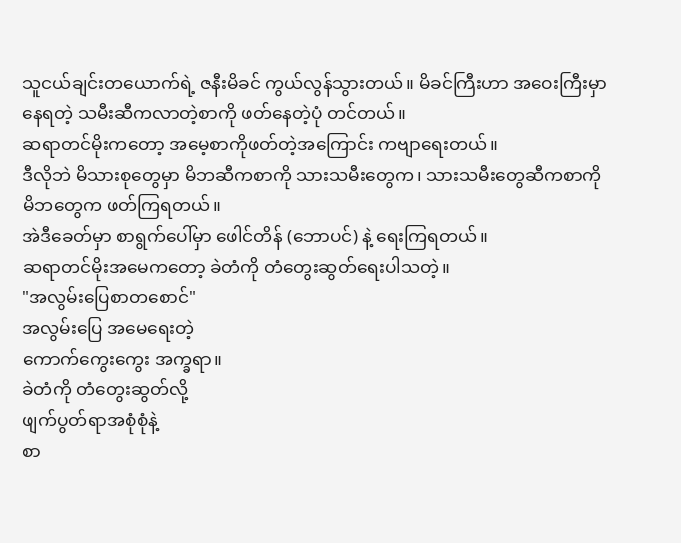သူငယ်ချင်းတယောက်ရဲ့ ဇနီးမိခင် ကွယ်လွန်သွားတယ်။ မိခင်ကြီးဟာ အဝေးကြီးမှာနေရတဲ့ သမီးဆီကလာတဲ့စာကို ဖတ်နေတဲ့ပုံ တင်တယ်။
ဆရာတင်မိုးကတော့ အမေ့စာကိုဖတ်တဲ့အကြောင်း ကဗျာရေးတယ်။
ဒီလိုဘဲ မိသားစုတွေမှာ မိဘဆီကစာကို သားသမီးတွေက၊ သားသမီးတွေဆီကစာကို မိဘတွေက ဖတ်ကြရတယ်။
အဲဒီခေတ်မှာ စာရွက်ပေါ်မှာ ဖေါင်တိန် (ဘောပင်) နဲ့ ရေးကြရတယ်။
ဆရာတင်မိုးအမေကတော့ ခဲတံကို တံတွေးဆွတ်ရေးပါသတဲ့။
"အလွမ်းပြေစာတစောင်"
အလွမ်းပြေ အမေရေးတဲ့
ကောက်ကွေးကွေး အက္ခရာ။
ခဲတံကို တံတွေးဆွတ်လို့
ဖျက်ပွတ်ရာအစုံစုံနဲ့
စာ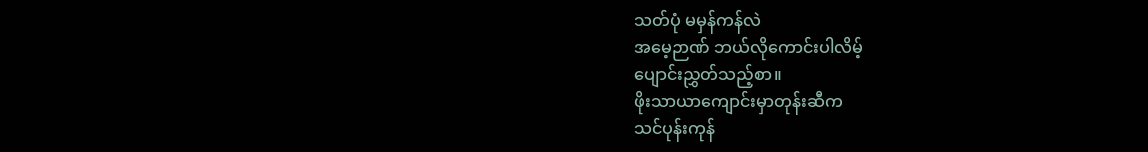သတ်ပုံ မမှန်ကန်လဲ
အမေ့ဉာဏ် ဘယ်လိုကောင်းပါလိမ့်
ပျောင်းညွှတ်သည့်စာ။
ဖိုးသာယာကျောင်းမှာတုန်းဆီက
သင်ပုန်းကုန်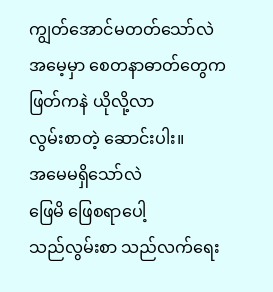ကျွတ်အောင်မတတ်သော်လဲ
အမေ့မှာ စေတနာဓာတ်တွေက
ဖြတ်ကနဲ ယိုလို့လာ
လွမ်းစာတဲ့ ဆောင်းပါး။
အမေမရှိသော်လဲ
ဖြေမိ ဖြေစရာပေါ့
သည်လွမ်းစာ သည်လက်ရေး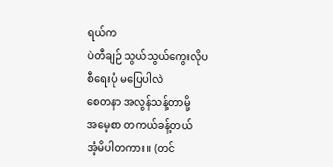ရယ်က
ပဲတီချဉ် သွယ်သွယ်ကွေးလိုပ
စီရေးပုံ မပြေပါလဲ
စေတနာ အလွန်သန့်တာမို့
အမေ့စာ တကယ်ခန့်တယ်
အံ့မိပါတကား။ (တင်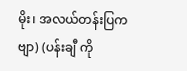မိုး၊ အလယ်တန်းပြကဗျာ) (ပန်းချီ ကို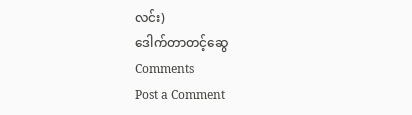လင်း)
ဒေါက်တာတင့်ဆွေ
Comments
Post a Comment